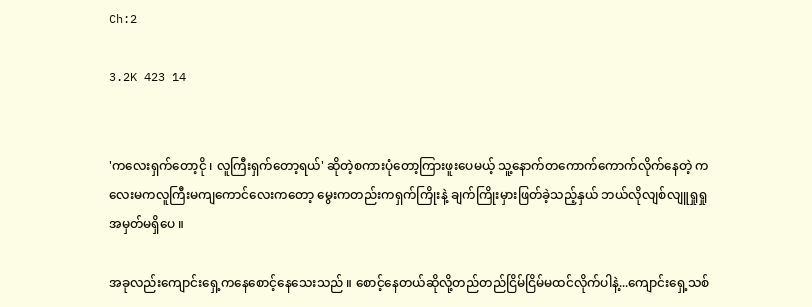Ch:2

3.2K 423 14


'ကလေးရှက်တော့ငို ၊ လူကြီးရှက်တော့ရယ်' ဆိုတဲ့စကားပုံတော့ကြားဖူးပေမယ့် သူ့နောက်တကောက်ကောက်လိုက်နေတဲ့ ကလေးမကလူကြီးမကျကောင်လေးကတော့ မွေးကတည်းကရှက်ကြိုးနဲ့ ချက်ကြိုးမှားဖြတ်ခဲ့သည့်နှယ် ဘယ်လိုလျစ်လျူရှုရှုအမှတ်မရှိပေ ။

အခုလည်းကျောင်းရှေ့ကနေစောင့်နေသေးသည် ။ စောင့်နေတယ်ဆိုလို့တည်တည်ငြိမ်ငြိမ်မထင်လိုက်ပါနဲ့...ကျောင်းရှေ့သစ်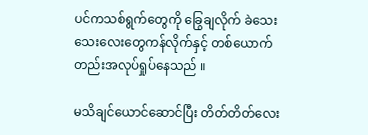ပင်ကသစ်ရွက်တွေကို ခြွေချလိုက် ခဲသေးသေးလေးတွေကန်လိုက်နှင့် တစ်ယောက်တည်းအလုပ်ရှုပ်နေသည် ။

မသိချင်ယောင်ဆောင်ပြီး တိတ်တိတ်လေး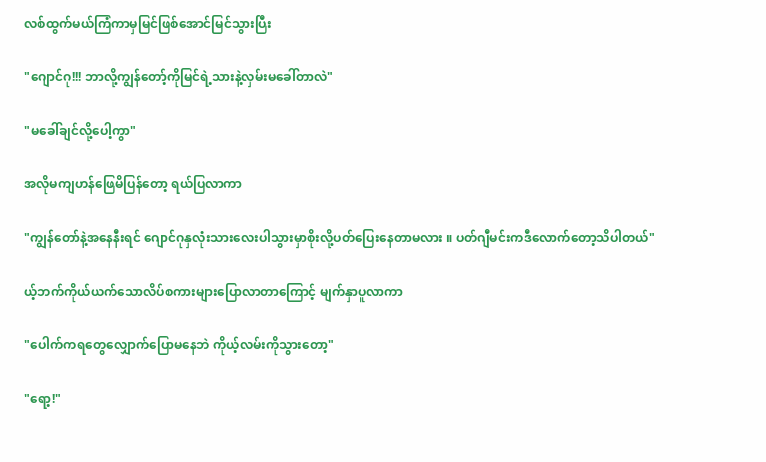လစ်ထွက်မယ်ကြံကာမှမြင်ဖြစ်အောင်မြင်သွားပြီး

"ဂျောင်ဂု!!! ဘာလို့ကျွန်တော့်ကိုမြင်ရဲ့သားနဲ့လှမ်းမခေါ်တာလဲ"

"မခေါ်ချင်လို့ပေါ့ကွာ"

အလိုမကျဟန်ဖြေမိပြန်တော့ ရယ်ပြလာကာ

"ကျွန်တော်နဲ့အနေနီးရင် ဂျောင်ဂုနှလုံးသားလေးပါသွားမှာစိုးလို့ပတ်ပြေးနေတာမလား ။ ပတ်ဂျီမင်းကဒီလောက်တော့သိပါတယ်"

ယ့်ဘက်ကိုယ်ယက်သောလိပ်စကားများပြောလာတာကြောင့် မျက်နှာပူလာကာ

"ပေါက်ကရတွေလျှောက်ပြောမနေဘဲ ကိုယ့်လမ်းကိုသွားတော့"

"ရော့!"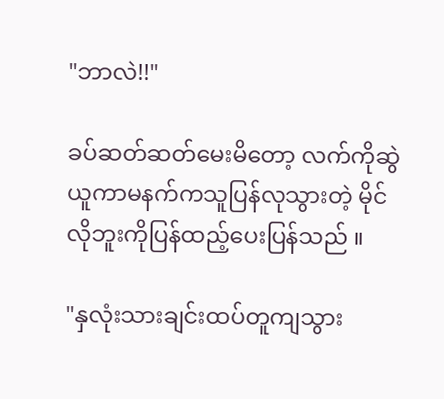"ဘာလဲ!!"

ခပ်ဆတ်ဆတ်မေးမိတော့ လက်ကိုဆွဲယူကာမနက်ကသူပြန်လုသွားတဲ့ မိုင်လိုဘူးကိုပြန်ထည့်ပေးပြန်သည် ။

"နှလုံးသားချင်းထပ်တူကျသွား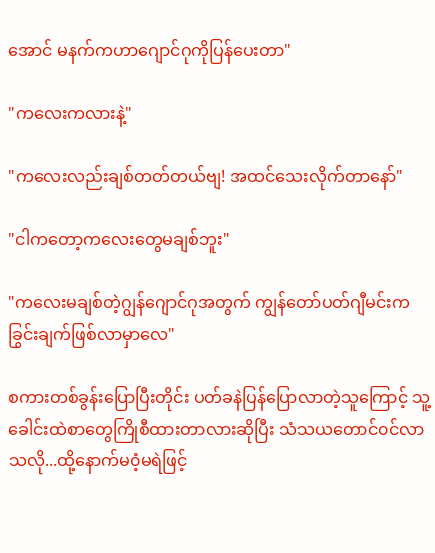အောင် မနက်ကဟာဂျောင်ဂုကိုပြန်ပေးတာ"

"ကလေးကလားနဲ့"

"ကလေးလည်းချစ်တတ်တယ်ဗျ! အထင်သေးလိုက်တာနော်"

"ငါကတော့ကလေးတွေမချစ်ဘူး"

"ကလေးမချစ်တဲ့ဂျွန်ဂျောင်ဂုအတွက် ကျွန်တော်ပတ်ဂျီမင်းကခြွင်းချက်ဖြစ်လာမှာလေ"

စကားတစ်ခွန်းပြောပြီးတိုင်း ပတ်ခနဲပြန်ပြောလာတဲ့သူကြောင့် သူ့ခေါင်းထဲစာတွေကြိုစီထားတာလားဆိုပြီး သံသယတောင်၀င်လာသလို...ထို့နောက်မ၀ံ့မရဲဖြင့်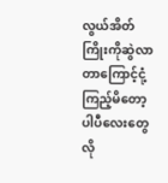လွယ်အိတ်ကြိုးကိုဆွဲလာတာကြောင့်ငုံ့ကြည့်မိတော့ ပါပီလေးတွေလို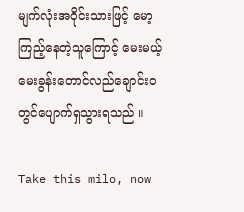မျက်လုံးအ၀ိုင်းသားဖြင့် မော့ကြည့်နေတဲ့သူကြောင့် မေးမယ့်မေးခွန်းတောင်လည်ချောင်း၀တွင်ပျောက်ရှသွားရသည် ။

Take this milo, now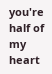you're half of my heart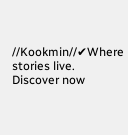//Kookmin//✔Where stories live. Discover now